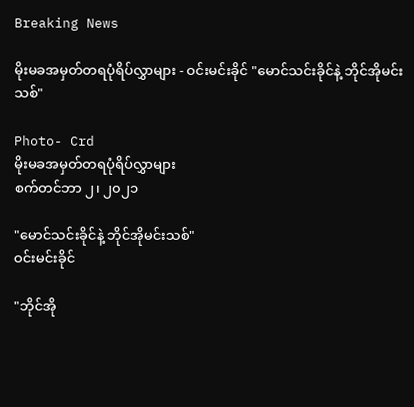Breaking News

မိုးမခအမှတ်တရပုံရိပ်လွှာများ - ဝင်းမင်းခိုင် "မောင်သင်းခိုင်နဲ့ ဘိုင်အိုမင်းသစ်"

Photo- Crd
မိုးမခအမှတ်တရပုံရိပ်လွှာများ
စက်တင်ဘာ ၂၊ ၂၀၂၁

"မောင်သင်းခိုင်နဲ့ ဘိုင်အိုမင်းသစ်"
ဝင်းမင်းခိုင်

"ဘိုင်အို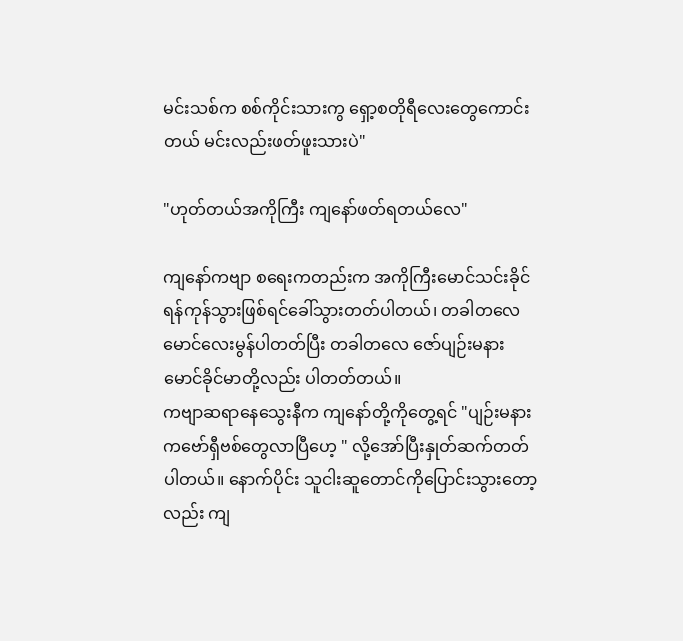မင်းသစ်က စစ်ကိုင်းသားကွ ရှော့စတိုရီလေးတွေကောင်းတယ် မင်းလည်းဖတ်ဖူးသားပဲ"

"ဟုတ်တယ်အကိုကြီး ကျနော်ဖတ်ရတယ်လေ"

ကျနော်ကဗျာ စရေးကတည်းက အကိုကြီးမောင်သင်းခိုင်ရန်ကုန်သွားဖြစ်ရင်ခေါ်သွားတတ်ပါတယ်၊ တခါတလေမောင်လေးမွန်ပါတတ်ပြီး တခါတလေ ဇော်ပျဉ်းမနား မောင်ခိုင်မာတို့လည်း ပါတတ်တယ်။
ကဗျာဆရာနေသွေးနီက ကျနော်တို့ကိုတွေ့ရင် "ပျဉ်းမနားကဗော်ရှီဗစ်တွေလာပြီဟေ့ " လို့အော်ပြီးနှုတ်ဆက်တတ်ပါတယ်။ နောက်ပိုင်း သူငါးဆူတောင်ကိုပြောင်းသွားတော့လည်း ကျ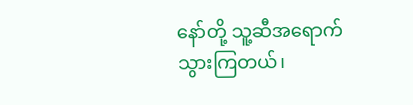နော်တို့ သူ့ဆီအရောက်သွားကြတယ်၊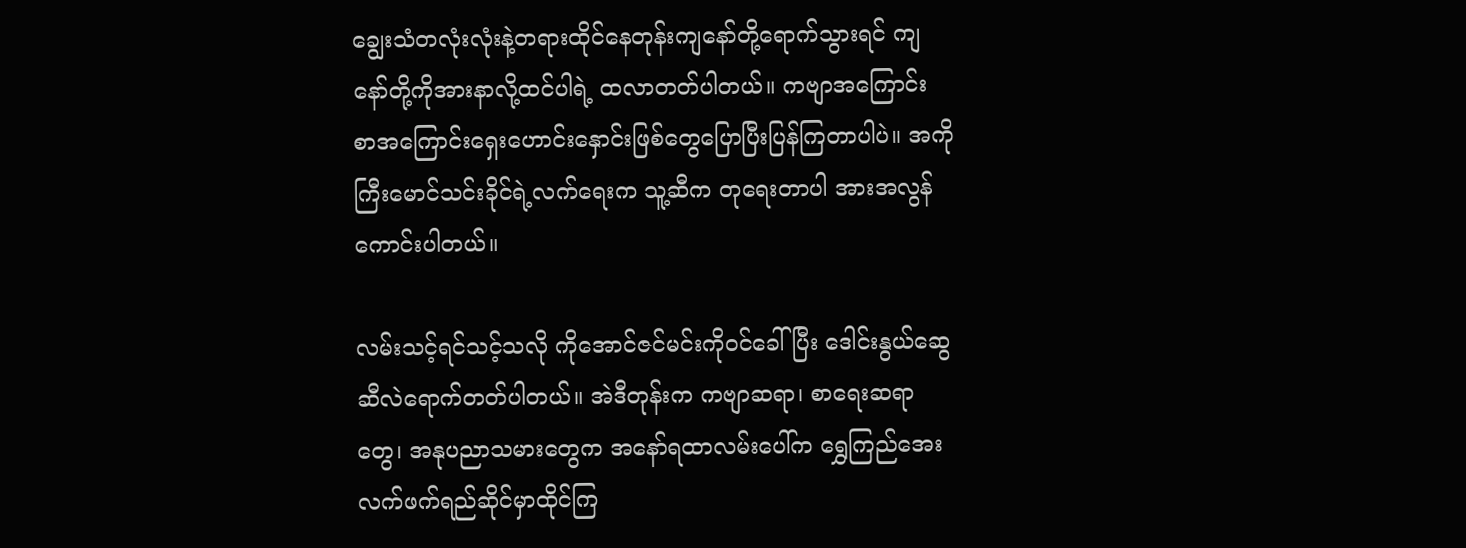ချွေးသံတလုံးလုံးနဲ့တရားထိုင်နေတုန်းကျနော်တို့ရောက်သွားရင် ကျနော်တို့ကိုအားနာလို့ထင်ပါရဲ့ ထလာတတ်ပါတယ်။ ကဗျာအကြောင်း စာအကြောင်းရှေးဟောင်းနှောင်းဖြစ်တွေပြောပြီးပြန်ကြတာပါပဲ။ အကိုကြီးမောင်သင်းခိုင်ရဲ့လက်ရေးက သူ့ဆီက တုရေးတာပါ အားအလွန်ကောင်းပါတယ်။

လမ်းသင့်ရင်သင့်သလို ကိုအောင်ဇင်မင်းကိုဝင်ခေါ်ပြီး ဒေါင်းနွယ်ဆွေဆီလဲရောက်တတ်ပါတယ်။ အဲဒီတုန်းက ကဗျာဆရာ၊ စာရေးဆရာတွေ၊ အနုပညာသမားတွေက အနော်ရထာလမ်းပေါ်က ရွှေကြည်အေးလက်ဖက်ရည်ဆိုင်မှာထိုင်ကြ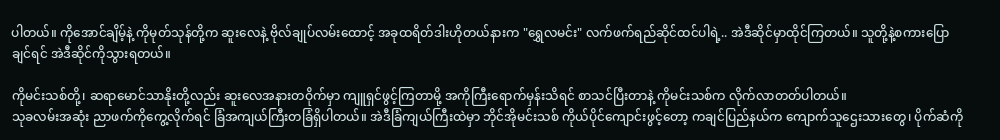ပါတယ်။ ကိုအောင်ချိမ့်နဲ့ ကိုမုတ်သုန်တို့က ဆူးလေနဲ့ ဗိုလ်ချုပ်လမ်းထောင့် အခုထရိတ်ဒါးဟိုတယ်နားက "ရွှေလမင်း" လက်ဖက်ရည်ဆိုင်ထင်ပါရဲ့.. အဲဒီဆိုင်မှာထိုင်ကြတယ်။ သူတို့နဲ့စကားပြောချင်ရင် အဲဒီဆိုင်ကိုသွားရတယ်။

ကိုမင်းသစ်တို့၊ ဆရာမောင်သာနိုးတို့လည်း ဆူးလေအနားတဝိုက်မှာ ကျူရှင်ဖွင့်ကြတာမို့ အကိုကြီးရောက်မှန်းသိရင် စာသင်ပြီးတာနဲ့ ကိုမင်းသစ်က လိုက်လာတတ်ပါတယ်။
သုခလမ်းအဆုံး ညာဖက်ကိုကွေ့လိုက်ရင် ခြံအကျယ်ကြီးတခြံရှိပါတယ်။ အဲဒီခြံကျယ်ကြီးထဲမှာ ဘိုင်အိုမင်းသစ် ကိုယ်ပိုင်ကျောင်းဖွင့်တော့ ကချင်ပြည်နယ်က ကျောက်သူဌေးသား‌တွေ၊ ပိုက်ဆံကို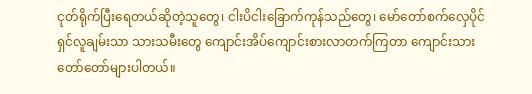ငုတ်ရိုက်ပြီး‌ရေတယ်ဆိုတဲ့သူ‌တွေ၊ ငါးပိငါးခြောက်ကုန်သည်တွေ၊ မော်တော်စက်လှေပိုင်ရှင်လူချမ်းသာ သားသမီးတွေ ကျောင်းအိပ်ကျောင်းစားလာတက်ကြတာ ကျောင်းသားတော်တော်များပါတယ်။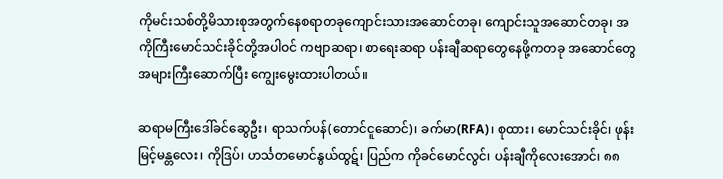ကိုမင်းသစ်တို့မိသားစုအတွက်နေစရာတခုကျောင်းသားအဆောင်တခု၊ ကျောင်းသူအဆောင်တခု၊ အကိုကြီး‌မောင်သင်းခိုင်တို့အပါဝင် ကဗျာဆရာ၊ စာရေးဆရာ ပန်းချီဆရာတွေနေဖို့ကတခု အဆောင်တွေအများကြီးဆောက်ပြီး ကျွေးမွေးထားပါတယ်။

ဆရာမကြီးဒေါ်ခင်ဆွေဦး၊ ရာသက်ပန်(တောင်ငူ‌ဆောင်)၊ ခက်မာ(RFA)၊ စုထား၊ မောင်သင်းခိုင်၊ ဖုန်းမြင့်မန္တလေး၊ ကိုဒြပ်၊ ဟင်္သတမောင်နွယ်ထွဋ်၊ ပြည်က ကိုခင်‌မောင်လွင်၊ ပန်းချီကိုလေးအောင်၊ ၈၈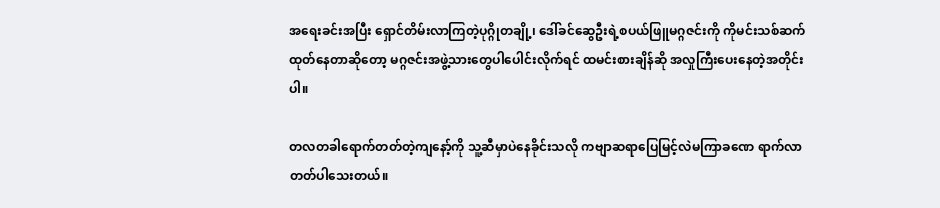အ‌ရေးခင်းအပြီး‌ ရှောင်တိမ်းလာကြတဲ့ပုဂ္ဂိုတချို့၊‌ ဒေါ်ခင်‌ဆွေဦးရဲ့စပယ်ဖြူမဂ္ဂဇင်းကို ကိုမင်းသစ်ဆက်ထုတ်နေတာဆိုတော့ မဂ္ဂဇင်းအဖွဲ့သားတွေပါပေါင်းလိုက်ရင် ထမင်းစားချိန်ဆို အလှုကြီးပေးနေတဲ့အတိုင်းပါ။

တလတခါရောက်တတ်တဲ့ကျနော့်ကို သူ့ဆီမှာပဲနေခိုင်းသလို ကဗျာဆရာပြေမြင့်လဲမကြာခဏေ ရာက်လာတတ်ပါသေးတယ်။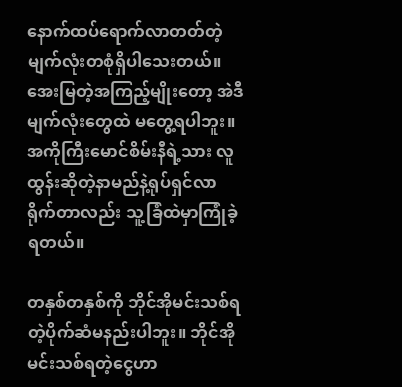နောက်ထပ်ရောက်လာတတ်တဲ့မျက်လုံးတစုံရှိပါသေးတယ်။ အေးမြတဲ့အကြည့်မျိုးတော့ အဲဒီမျက်လုံးတွေထဲ မတွေ့ရပါဘူး။
အကိုကြီးမောင်စိမ်းနီရဲ့သား လူထွန်းဆိုတဲ့နာမည်နဲ့ရုပ်ရှင်လာရိုက်တာလည်း သူ့ခြံထဲမှာကြုံခဲ့ရတယ်။

တနှစ်တနှစ်ကို ဘိုင်အိုမင်းသစ်ရတဲ့ပိုက်ဆံမနည်းပါဘူး။ ဘိုင်အိုမင်းသစ်ရတဲ့ငွေဟာ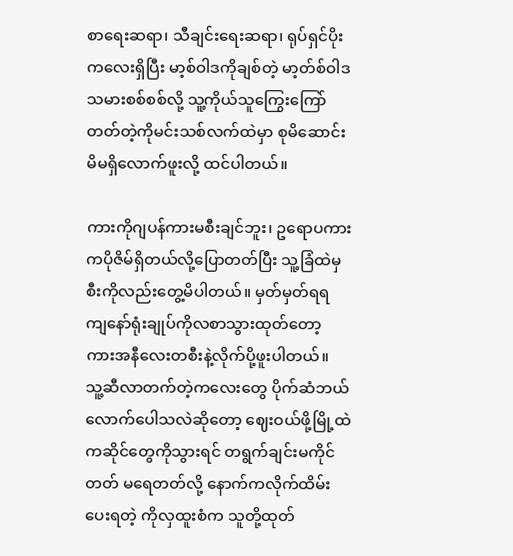စာရေးဆရာ၊ သီချင်းရေးဆရာ၊ ရုပ်ရှင်ပိုးကလေးရှိပြီး မာ့စ်ဝါဒကိုချစ်တဲ့ မာ့တ်စ်ဝါဒသမားစစ်စစ်လို့ သူ့ကိုယ်သူကြွေးကြော်တတ်တဲ့ကိုမင်းသစ်လက်ထဲမှာ စုမိဆောင်းမိမရှိလောက်ဖူးလို့ ထင်ပါတယ်။

ကားကိုဂျပန်ကားမစီးချင်ဘူး၊ ဥရောပကားကပိုဇိမ်ရှိတယ်လို့ပြောတတ်ပြီး သူ့ခြံထဲမှ စီးကိုလည်းတွေ့မိပါတယ်။ မှတ်မှတ်ရရ ကျနော်ရုံးချုပ်ကိုလစာသွားထုတ်တော့ ကားအနီလေးတစီးနဲ့လိုက်ပို့ဖူးပါတယ်။
သူ့ဆီလာတက်တဲ့ကလေးတွေ ပိုက်ဆံဘယ်လောက်ပေါသလဲဆိုတော့ ဈေးဝယ်ဖို့မြို့ထဲကဆိုင်တွေကိုသွားရင် တရွက်ချင်းမကိုင်တတ် မရေတတ်လို့ နောက်ကလိုက်ထိမ်းပေးရတဲ့ ကိုလှထူးစံက သူတို့ထုတ်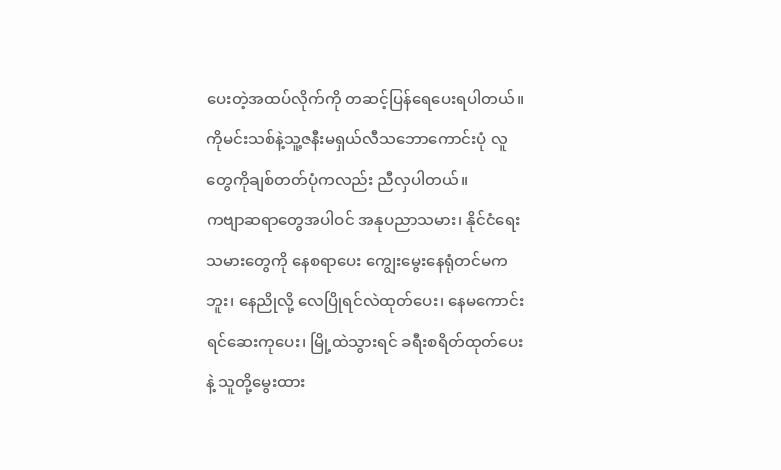ပေးတဲ့အထပ်လိုက်ကို တဆင့်ပြန်ရေပေးရပါတယ်။
ကိုမင်းသစ်နဲ့သူ့ဇနီးမရှယ်လီသဘောကောင်းပုံ လူတွေကိုချစ်တတ်ပုံကလည်း ညီလှပါတယ်။
ကဗျာဆရာတွေအပါဝင် အနုပညာသမား၊ နိုင်ငံရေးသမားတွေကို နေစရာပေး ကျွေးမွေးနေရုံတင်မကဘူး၊ နေညိုလို့ ‌လေပြိုရင်လဲထုတ်ပေး၊ နေမကောင်းရင်ဆေးကုပေး၊ မြို့ထဲသွားရင် ခရီးစရိတ်ထုတ်ပေးနဲ့ သူတို့မွေးထား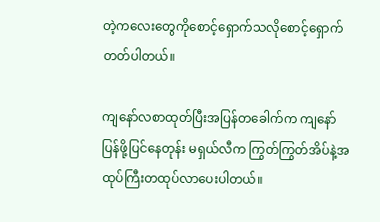တဲ့ကလေးတွေကိုစောင့်ရှောက်သလိုစောင့်ရှောက်တတ်ပါတယ်။

ကျနော်လစာထုတ်ပြီးအပြန်တခေါက်က ကျနော်ပြန်ဖို့ပြင်နေတုန်း မရှယ်လီက ကြွတ်ကြွတ်အိပ်နဲ့အထုပ်ကြီးတထုပ်လာပေးပါတယ်။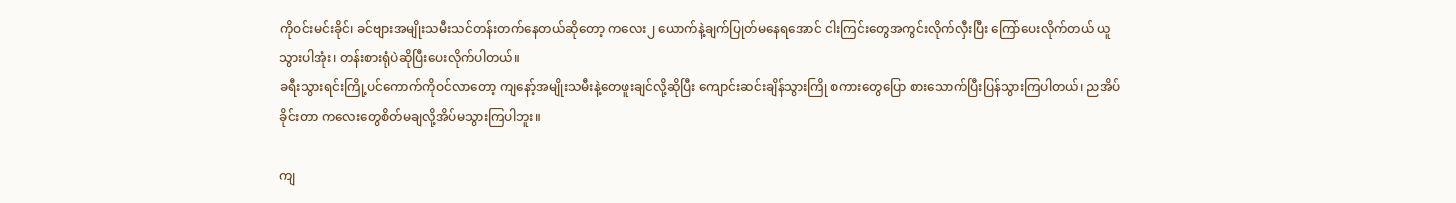ကိုဝင်းမင်းခိုင်၊ ခင်ဗျားအမျိုးသမီးသင်တန်းတက်နေတယ်ဆိုတော့ ကလေး၂ ယောက်နဲ့ချက်ပြုတ်မနေရအောင် ငါးကြင်းတွေအကွင်းလိုက်လှီးပြီး ကြော်ပေးလိုက်တယ် ယူသွားပါအုံး၊ တန်းစားရုံပဲဆိုပြီးပေးလိုက်ပါတယ်။
ခရီးသွားရင်းကြို့ပင်ကောက်ကိုဝင်လာတော့ ကျနော့်အမျိုးသမီးနဲ့တေဖူးချင်လို့ဆိုပြီး ကျောင်းဆင်းချိန်သွားကြို စကားတွေပြော စားသောက်ပြီးပြန်သွားကြပါတယ်၊ ညအိပ်ခိုင်းတာ ကလေးတွေစိတ်မချလို့အိပ်မသွားကြပါဘူး။

ကျ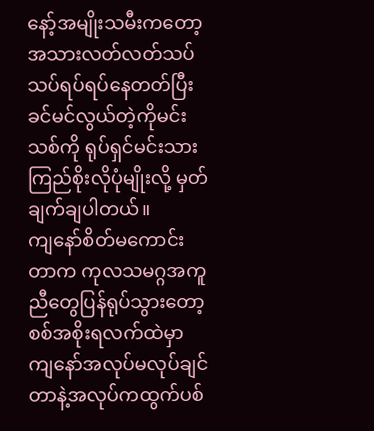နော့်အမျိုးသမီးကတော့ အသားလတ်လတ်သပ်သပ်ရပ်ရပ်နေတတ်ပြီး ခင်မင်လွယ်တဲ့ကိုမင်းသစ်ကို ရုပ်ရှင်မင်းသားကြည်စိုးလိုပုံမျိုးလို့ မှတ်ချက်ချပါတယ်။
ကျနော်စိတ်မကောင်းတာက ကုလသမဂ္ဂအကူညီတွေပြန်ရုပ်သွားတော့ စစ်အစိုးရလက်ထဲမှာ ကျနော်အလုပ်မလုပ်ချင်တာနဲ့အလုပ်ကထွက်ပစ်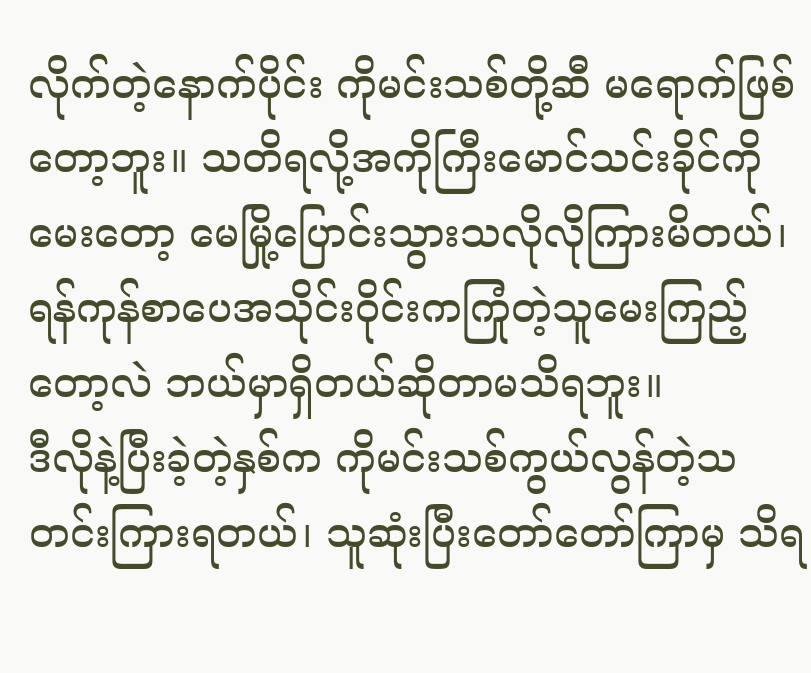လိုက်တဲ့နောက်ပိုင်း ကိုမင်းသစ်တို့ဆီ မရောက်ဖြစ်တော့ဘူး။ သတိရလို့အကိုကြီးမောင်သင်းခိုင်ကိုမေးတော့ မေမြို့ပြောင်းသွားသလိုလိုကြားမိတယ်၊ ရန်ကုန်စာ‌ပေအသိုင်းဝိုင်းကကြုံတဲ့သူမေးကြည့်တော့လဲ ဘယ်မှာရှိတယ်ဆိုတာမသိရဘူး။
ဒီလိုနဲ့ပြီးခဲ့တဲ့နှစ်က ကိုမင်းသစ်ကွယ်လွန်တဲ့သတင်းကြားရတယ်၊ သူဆုံးပြီးတော်တော်ကြာမှ သိရ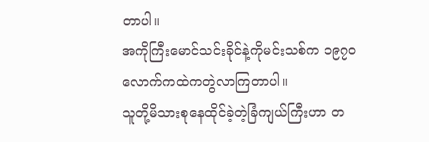တာပါ။
အကိုကြီးမောင်သင်းခိုင်နဲ့ကိုမင်းသစ်က ၁၉၇၀  လောက်ကထဲကတွဲလာကြတာပါ။
သူတို့မိသားစုနေထိုင်ခဲ့တဲ့ခြံကျယ်ကြီးဟာ တ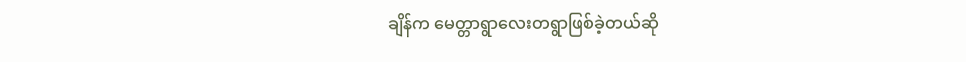ချိန်က မေတ္တာရွာလေးတရွာဖြစ်ခဲ့တယ်ဆို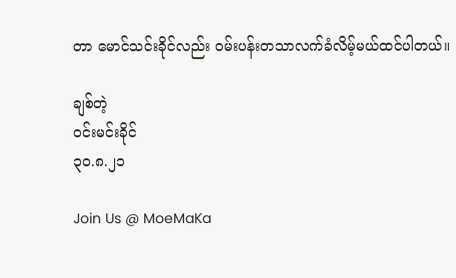တာ မောင်သင်းခိုင်လည်း ဝမ်းပန်းတသာလက်ခံလိမ့်မယ်ထင်ပါတယ်။

ချစ်တဲ့
ဝင်းမင်းခိုင်
၃၀.၈.၂၁

Join Us @ MoeMaKa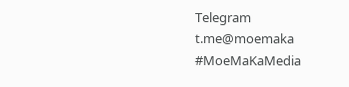Telegram
t.me@moemaka
#MoeMaKaMedia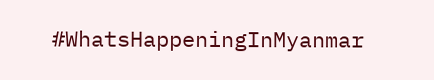#WhatsHappeningInMyanmar